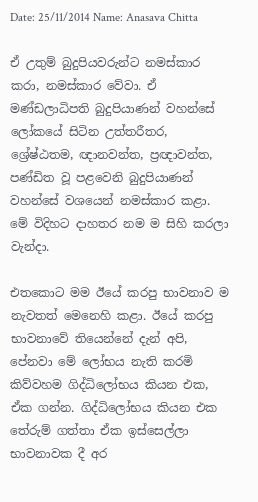Date: 25/11/2014 Name: Anasava Chitta

ඒ උතුම් බුදුපියවරුන්ට නමස්කාර කරා, නමස්කාර වේවා. ඒ මණ්ඩලාධිපති බුදුපියාණන් වහන්සේ ලෝකයේ සිටින උත්තරීතර, ශ්‍රේෂ්ඨතම, ඥානවන්ත, ප්‍රඥාවන්ත, පණ්ඩිත වූ පළවෙනි බුදුපියාණන් වහන්සේ වශයෙන් නමස්කාර කළා. මේ විදිහට දාහතර නම ම සිහි කරලා වැන්දා.

එතකොට මම ඊයේ කරපු භාවනාව ම නැවතත් මෙනෙහි කළා. ඊයේ කරපු භාවනාවේ තියෙන්නේ දැන් අපි, පේනවා මේ ලෝභය නැති කරමි කිව්වහම ගිද්ධිලෝභය කියන එක, ඒක ගන්න. ගිද්ධිලෝභය කියන එක තේරුම් ගත්තා ඒක ඉස්සෙල්ලා භාවනාවක දී අර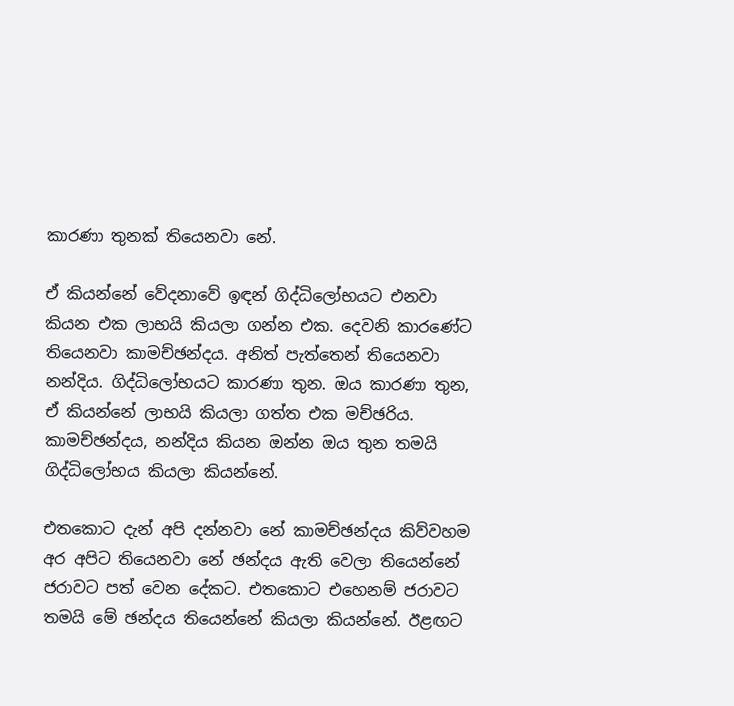කාරණා තුනක් තියෙනවා නේ.

ඒ කියන්නේ වේදනාවේ ඉඳන් ගිද්ධිලෝභයට එනවා කියන එක ලාභයි කියලා ගන්න එක. දෙවනි කාරණේට තියෙනවා කාමච්ඡන්දය. අනිත් පැත්තෙන් තියෙනවා නන්දිය. ගිද්ධිලෝභයට කාරණා තුන. ඔය කාරණා තුන, ඒ කියන්නේ ලාභයි කියලා ගත්ත එක මච්ඡරිය. කාමච්ඡන්දය, නන්දිය කියන ඔන්න ඔය තුන තමයි ගිද්ධිලෝභය කියලා කියන්නේ.

එතකොට දැන් අපි දන්නවා නේ කාමච්ඡන්දය කිව්වහම අර අපිට තියෙනවා නේ ඡන්දය ඇති වෙලා තියෙන්නේ ජරාවට පත් වෙන දේකට. එතකොට එහෙනම් ජරාවට තමයි මේ ඡන්දය තියෙන්නේ කියලා කියන්නේ. ඊළඟට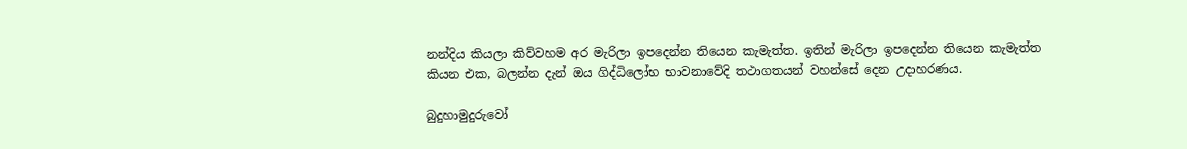නන්දිය කියලා කිව්වහම අර මැරිලා ඉපදෙන්න තියෙන කැමැත්ත. ඉතින් මැරිලා ඉපදෙන්න තියෙන කැමැත්ත කියන එක, බලන්න දැන් ඔය ගිද්ධිලෝභ භාවනාවේදි තථාගතයන් වහන්සේ දෙන උදාහරණය.

බුදුහාමුදුරුවෝ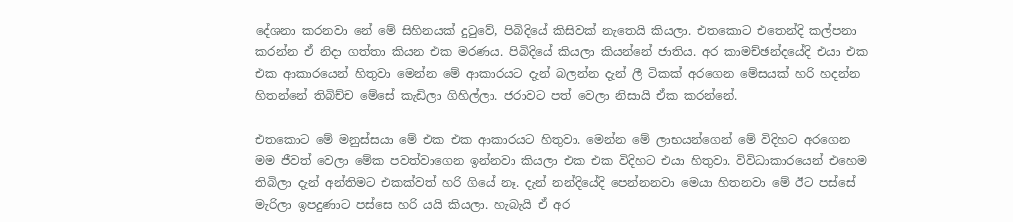දේශනා කරනවා නේ මේ සිහිනයක් දුටුවේ, පිබිදියේ කිසිවක් නැතෙයි කියලා. එතකොට එතෙන්දි කල්පනා කරන්න ඒ නිදා ගත්තා කියන එක මරණය. පිබිදියේ කියලා කියන්නේ ජාතිය. අර කාමච්ඡන්දයේදි එයා එක එක ආකාරයෙන් හිතුවා මෙන්න මේ ආකාරයට දැන් බලන්න දැන් ලී ටිකක් අරගෙන මේසයක් හරි හදන්න හිතන්නේ තිබිච්ච මේසේ කැඩිලා ගිහිල්ලා. ජරාවට පත් වෙලා නිසායි ඒක කරන්නේ.

එතකොට මේ මනුස්සයා මේ එක එක ආකාරයට හිතුවා. මෙන්න මේ ලාභයන්ගෙන් මේ විදිහට අරගෙන මම ජීවත් වෙලා මේක පවත්වාගෙන ඉන්නවා කියලා එක එක විදිහට එයා හිතුවා. විවිධාකාරයෙන් එහෙම තිබිලා දැන් අන්තිමට එකක්වත් හරි ගියේ නෑ. දැන් නන්දියේදි පෙන්නනවා මෙයා හිතනවා මේ ඊට පස්සේ මැරිලා ඉපදුණාට පස්සෙ හරි යයි කියලා. හැබැයි ඒ අර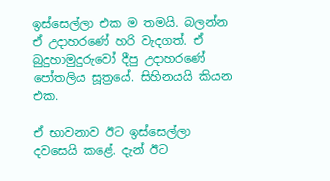ඉස්සෙල්ලා එක ම තමයි. බලන්න ඒ උදාහරණේ හරි වැදගත්. ඒ බුදුහාමුදුරුවෝ දීපු උදාහරණේ පෝතලිය සූත්‍රයේ. සිහිනයයි කියන එක.

ඒ භාවනාව ඊට ඉස්සෙල්ලා දවසෙයි කළේ. දැන් ඊට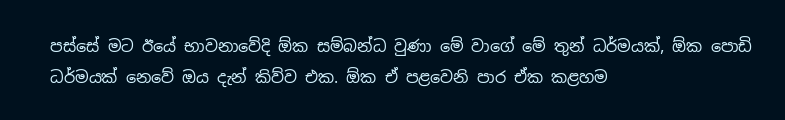පස්සේ මට ඊයේ භාවනාවේදි ඕක සම්බන්ධ වුණා මේ වාගේ මේ තුන් ධර්මයක්, ඕක පොඩි ධර්මයක් නෙවේ ඔය දැන් කිව්ව එක. ඕක ඒ පළවෙනි පාර ඒක කළහම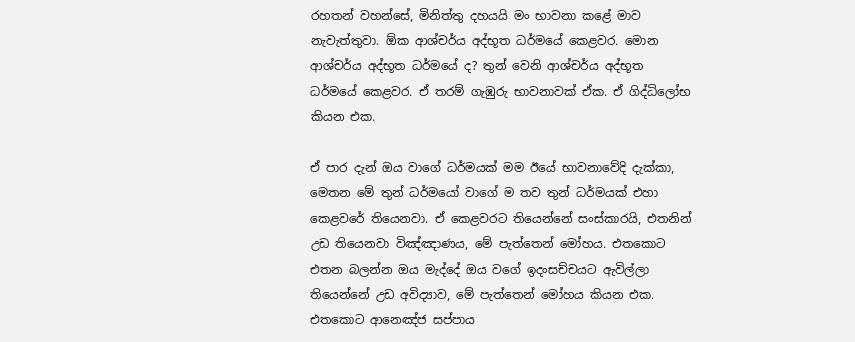රහතන් වහන්සේ, මිනිත්තු දහයයි මං භාවනා කළේ මාව නැවැත්තුවා. ඕක ආශ්චර්ය අද්භූත ධර්මයේ කෙළවර. මොන ආශ්චර්ය අද්භූත ධර්මයේ ද? තුන් වෙනි ආශ්චර්ය අද්භූත ධර්මයේ කෙළවර. ඒ තරම් ගැඹුරු භාවනාවක් ඒක. ඒ ගිද්ධිලෝභ කියන එක.

ඒ පාර දැන් ඔය වාගේ ධර්මයක් මම ඊයේ භාවනාවේදි දැක්කා, මෙතන මේ තුන් ධර්මයෝ වාගේ ම තව තුන් ධර්මයක් එහා කෙළවරේ තියෙනවා. ඒ කෙළවරට තියෙන්නේ සංස්කාරයි, එතනින් උඩ තියෙනවා විඤ්ඤාණය, මේ පැත්තෙන් මෝහය. එතකොට එතන බලන්න ඔය මැද්දේ ඔය වගේ ඉදංසච්චයට ඇවිල්ලා තියෙන්නේ උඩ අවිද්‍යාව, මේ පැත්තෙන් මෝහය කියන එක. එතකොට ආනෙඤ්ජ සප්පාය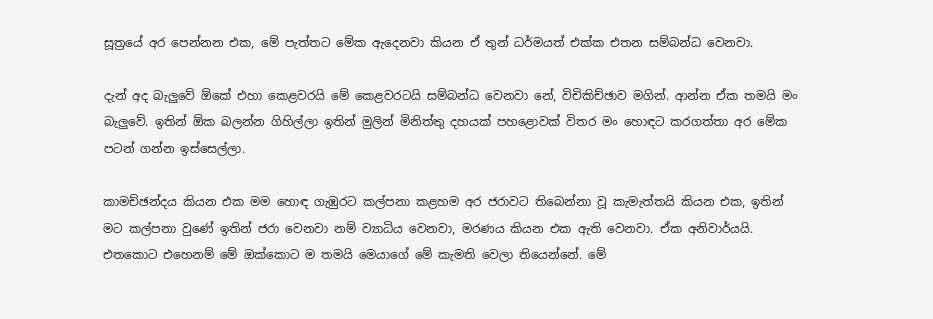සූත්‍රයේ අර පෙන්නන එක, මේ පැත්තට මේක ඇදෙනවා කියන ඒ තුන් ධර්මයත් එක්ක එතන සම්බන්ධ වෙනවා.

දැන් අද බැලුවේ ඕකේ එහා කෙළවරයි මේ කෙළවරටයි සම්බන්ධ වෙනවා නේ, විචිකිච්ඡාව මගින්. ආන්න ඒක තමයි මං බැලුවේ. ඉතින් ඕක බලන්න ගිහිල්ලා ඉතින් මුලින් මිනිත්තු දහයක් පහළොවක් විතර මං හොඳට කරගත්තා අර මේක පටන් ගන්න ඉස්සෙල්ලා.

කාමච්ඡන්දය කියන එක මම හොඳ ගැඹුරට කල්පනා කළහම අර ජරාවට තිබෙන්නා වූ කැමැත්තයි කියන එක, ඉතින් මට කල්පනා වුණේ ඉතින් ජරා වෙනවා නම් ව්‍යාධිය වෙනවා, මරණය කියන එක ඇති වෙනවා. ඒක අනිවාර්යයි. එතකොට එහෙනම් මේ ඔක්කොට ම තමයි මෙයාගේ මේ කැමති වෙලා තියෙන්නේ. මේ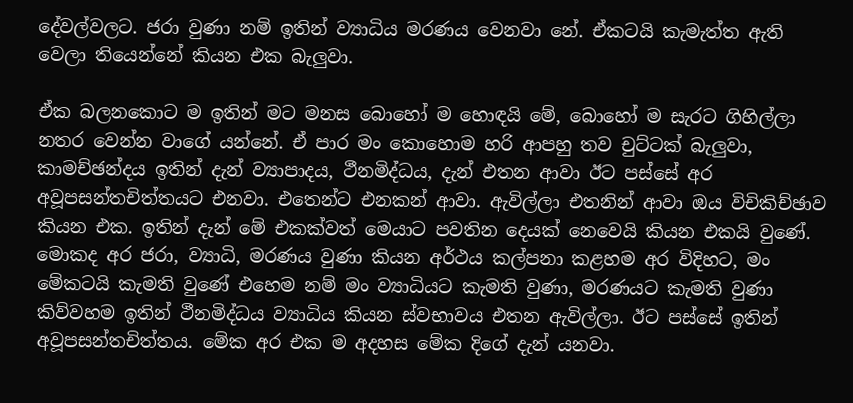දේවල්වලට. ජරා වුණා නම් ඉතින් ව්‍යාධිය මරණය වෙනවා නේ. ඒකටයි කැමැත්ත ඇති වෙලා තියෙන්නේ කියන එක බැලුවා.

ඒක බලනකොට ම ඉතින් මට මනස බොහෝ ම හොඳයි මේ, බොහෝ ම සැරට ගිහිල්ලා නතර වෙන්න වාගේ යන්නේ. ඒ පාර මං කොහොම හරි ආපහු තව චුට්ටක් බැලුවා, කාමච්ඡන්දය ඉතින් දැන් ව්‍යාපාදය, ථීනමිද්ධය, දැන් එතන ආවා ඊට පස්සේ අර අවූපසන්තචිත්තයට එනවා. එතෙන්ට එනකන් ආවා. ඇවිල්ලා එතනින් ආවා ඔය විචිකිච්ඡාව කියන එක. ඉතින් දැන් මේ එකක්වත් මෙයාට පවතින දෙයක් නෙවෙයි කියන එකයි වුණේ. මොකද අර ජරා, ව්‍යාධි, මරණය වුණා කියන අර්ථය කල්පනා කළහම අර විදිහට, මං මේකටයි කැමති වුණේ එහෙම නම් මං ව්‍යාධියට කැමති වුණා, මරණයට කැමති වුණා කිව්වහම ඉතින් ථීනමිද්ධය ව්‍යාධිය කියන ස්වභාවය එතන ඇවිල්ලා. ඊට පස්සේ ඉතින් අවූපසන්තචිත්තය. මේක අර එක ම අදහස මේක දිගේ දැන් යනවා.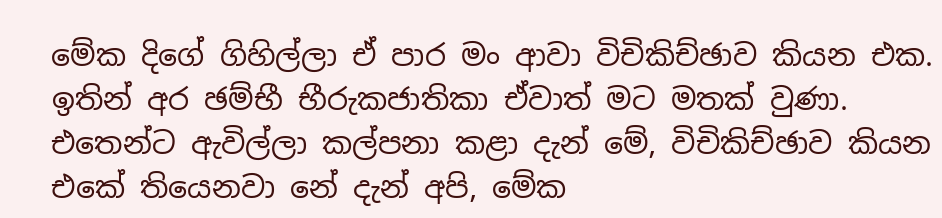මේක දිගේ ගිහිල්ලා ඒ පාර මං ආවා විචිකිච්ඡාව කියන එක. ඉතින් අර ඡම්භී භීරුකජාතිකා ඒවාත් මට මතක් වුණා. එතෙන්ට ඇවිල්ලා කල්පනා කළා දැන් මේ, විචිකිච්ඡාව කියන එකේ තියෙනවා නේ දැන් අපි, මේක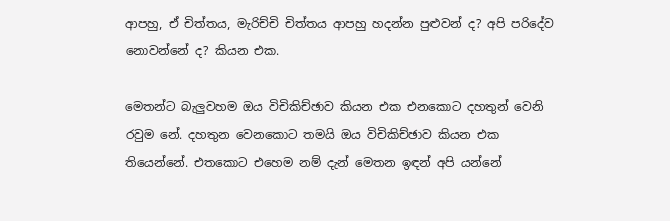ආපහු, ඒ චිත්තය, මැරිච්චි චිත්තය ආපහු හදන්න පුළුවන් ද? අපි පරිදේව නොවන්නේ ද? කියන එක.

මෙතන්ට බැලුවහම ඔය විචිකිච්ඡාව කියන එක එනකොට දහතුන් වෙනි රවුම නේ. දහතුන වෙනකොට තමයි ඔය විචිකිච්ඡාව කියන එක තියෙන්නේ. එතකොට එහෙම නම් දැන් මෙතන ඉඳන් අපි යන්නේ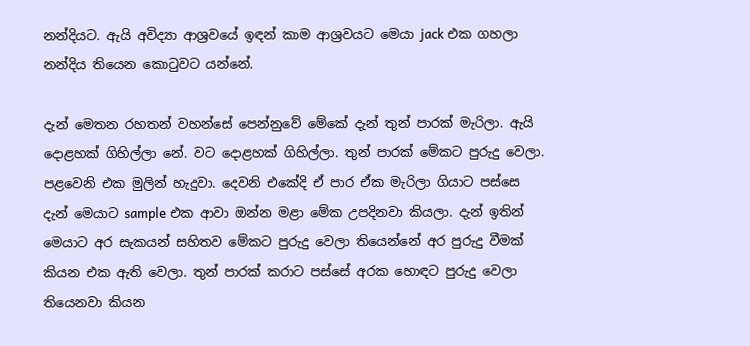නන්දියට. ඇයි අවිද්‍යා ආශ්‍රවයේ ඉඳන් කාම ආශ්‍රවයට මෙයා jack එක ගහලා නන්දිය තියෙන කොටුවට යන්නේ.

දැන් මෙතන රහතන් වහන්සේ පෙන්නුවේ මේකේ දැන් තුන් පාරක් මැරිලා. ඇයි දොළහක් ගිහිල්ලා නේ. වට දොළහක් ගිහිල්ලා. තුන් පාරක් මේකට පුරුදු වෙලා. පළවෙනි එක මුලින් හැදුවා. දෙවනි එකේදි ඒ පාර ඒක මැරිලා ගියාට පස්සෙ දැන් මෙයාට sample එක ආවා ඔන්න මළා මේක උපදිනවා කියලා. දැන් ඉතින් මෙයාට අර සැකයන් සහිතව මේකට පුරුදු වෙලා තියෙන්නේ අර පුරුදු වීමක් කියන එක ඇති වෙලා. තුන් පාරක් කරාට පස්සේ අරක හොඳට පුරුදු වෙලා තියෙනවා කියන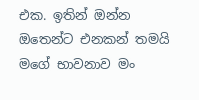එක. ඉතින් ඔන්න ඔතෙන්ට එනකන් තමයි මගේ භාවනාව මං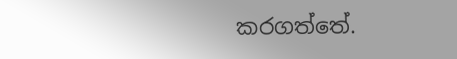කරගත්තේ.